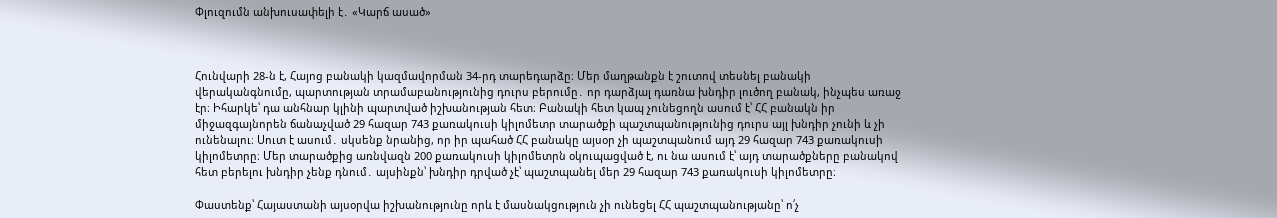Փլուզումն անխուսափելի է․ «Կարճ ասած»



Հունվարի 28-ն է, Հայոց բանակի կազմավորման 34-րդ տարեդարձը։ Մեր մաղթանքն է շուտով տեսնել բանակի վերականգնումը, պարտության տրամաբանությունից դուրս բերումը․ որ դարձյալ դառնա խնդիր լուծող բանակ, ինչպես առաջ էր։ Իհարկե՝ դա անհնար կլինի պարտված իշխանության հետ։ Բանակի հետ կապ չունեցողն ասում է՝ ՀՀ բանակն իր միջազգայնորեն ճանաչված 29 հազար 743 քառակուսի կիլոմետր տարածքի պաշտպանությունից դուրս այլ խնդիր չունի և չի ունենալու։ Սուտ է ասում․ սկսենք նրանից, որ իր պահած ՀՀ բանակը այսօր չի պաշտպանում այդ 29 հազար 743 քառակուսի կիլոմետրը։ Մեր տարածքից առնվազն 200 քառակուսի կիլոմետրն օկուպացված է, ու նա ասում է՝ այդ տարածքները բանակով հետ բերելու խնդիր չենք դնում․ այսինքն՝ խնդիր դրված չէ՝ պաշտպանել մեր 29 հազար 743 քառակուսի կիլոմետրը։

Փաստենք՝ Հայաստանի այսօրվա իշխանությունը որև է մասնակցություն չի ունեցել ՀՀ պաշտպանությանը՝ ո՛չ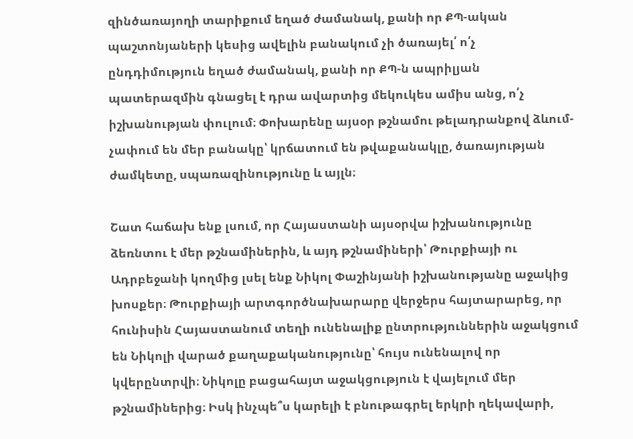զինծառայողի տարիքում եղած ժամանակ, քանի որ ՔՊ-ական պաշտոնյաների կեսից ավելին բանակում չի ծառայել՛ ո՛չ ընդդիմություն եղած ժամանակ, քանի որ ՔՊ-ն ապրիլյան պատերազմին գնացել է դրա ավարտից մեկուկես ամիս անց, ո՛չ իշխանության փուլում։ Փոխարենը այսօր թշնամու թելադրանքով ձևում-չափում են մեր բանակը՝ կրճատում են թվաքանակլը, ծառայության ժամկետը, սպառազինությունը և այլն։

Շատ հաճախ ենք լսում, որ Հայաստանի այսօրվա իշխանությունը ձեռնտու է մեր թշնամիներին, և այդ թշնամիների՝ Թուրքիայի ու Ադրբեջանի կողմից լսել ենք Նիկոլ Փաշինյանի իշխանությանը աջակից խոսքեր։ Թուրքիայի արտգործնախարարը վերջերս հայտարարեց, որ հունիսին Հայաստանում տեղի ունենալիք ընտրություններին աջակցում են Նիկոլի վարած քաղաքականությունը՝ հույս ունենալով որ կվերընտրվի։ Նիկոլը բացահայտ աջակցություն է վայելում մեր թշնամիներից։ Իսկ ինչպե՞ս կարելի է բնութագրել երկրի ղեկավարի,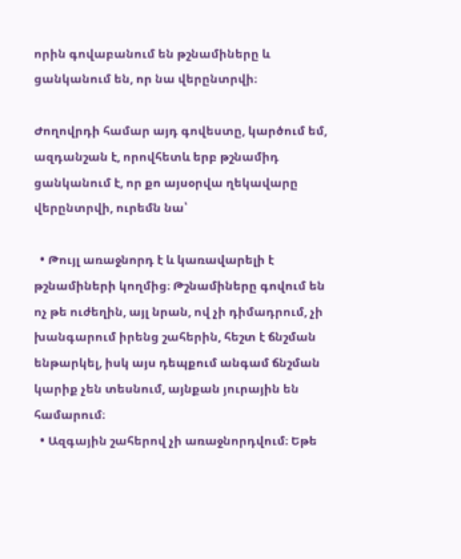որին գովաբանում են թշնամիները և ցանկանում են, որ նա վերընտրվի։

Ժողովրդի համար այդ գովեստը, կարծում եմ, ազդանշան է, որովհետև երբ թշնամիդ ցանկանում է, որ քո այսօրվա ղեկավարը վերընտրվի, ուրեմն նա՝

  • Թույլ առաջնորդ է և կառավարելի է թշնամիների կողմից։ Թշնամիները գովում են ոչ թե ուժեղին, այլ նրան, ով չի դիմադրում, չի խանգարում իրենց շահերին, հեշտ է ճնշման ենթարկել, իսկ այս դեպքում անգամ ճնշման կարիք չեն տեսնում, այնքան յուրային են համարում։
  • Ազգային շահերով չի առաջնորդվում։ Եթե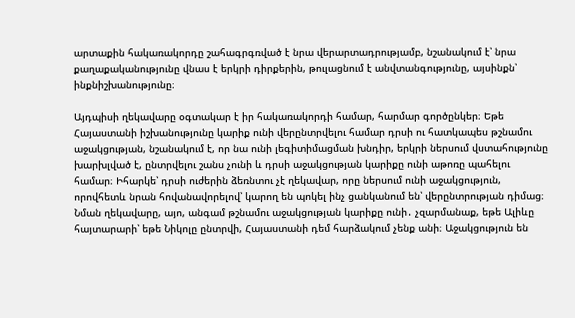արտաքին հակառակորդը շահագրգռված է նրա վերարտադրությամբ, նշանակում է՝ նրա քաղաքականությունը վնաս է երկրի դիրքերին, թուլացնում է անվտանգությունը, այսինքն՝ ինքնիշխանությունը։

Այդպիսի ղեկավարը օգտակար է իր հակառակորդի համար, հարմար գործընկեր։ Եթե Հայաստանի իշխանությունը կարիք ունի վերընտրվելու համար դրսի ու հատկապես թշնամու աջակցության, նշանակում է, որ նա ունի լեգիտիմացման խնդիր, երկրի ներսում վստահությունը խարխլված է, ընտրվելու շանս չունի և դրսի աջակցության կարիքը ունի աթոռը պահելու համար։ Իհարկե՝ դրսի ուժերին ձեռնտու չէ ղեկավար, որը ներսում ունի աջակցություն, որովհետև նրան հովանավորելով՝ կարող են պոկել ինչ ցանկանում են՝ վերընտրության դիմաց։ Նման ղեկավարը, այո, անգամ թշնամու աջակցության կարիքը ունի․ չզարմանաք, եթե Ալիևը հայտարարի՝ եթե Նիկոլը ընտրվի, Հայաստանի դեմ հարձակում չենք անի։ Աջակցություն են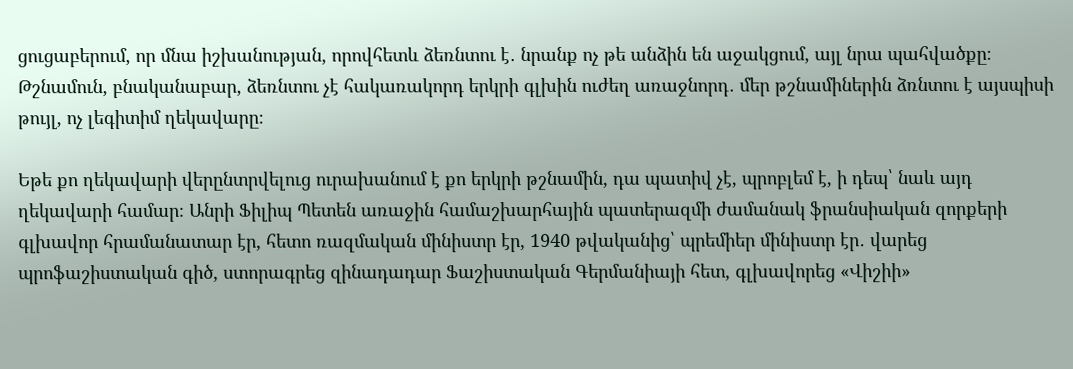ցուցաբերում, որ մնա իշխանության, որովհետև ձեռնտու է․ նրանք ոչ թե անձին են աջակցում, այլ նրա պահվածքը։ Թշնամուն, բնականաբար, ձեռնտու չէ հակառակորդ երկրի գլխին ուժեղ առաջնորդ․ մեր թշնամիներին ձռնտու է այսպիսի թույլ, ոչ լեգիտիմ ղեկավարը։

Եթե քո ղեկավարի վերընտրվելուց ուրախանում է քո երկրի թշնամին, դա պատիվ չէ, պրոբլեմ է, ի դեպ՝ նաև այդ ղեկավարի համար։ Անրի Ֆիլիպ Պետեն առաջին համաշխարհային պատերազմի ժամանակ ֆրանսիական զորքերի գլխավոր հրամանատար էր, հետո ռազմական մինիստր էր, 1940 թվականից՝ պրեմիեր մինիստր էր․ վարեց պրոֆաշիստական գիծ, ստորագրեց զինադադար Ֆաշիստական Գերմանիայի հետ, գլխավորեց «Վիշիի»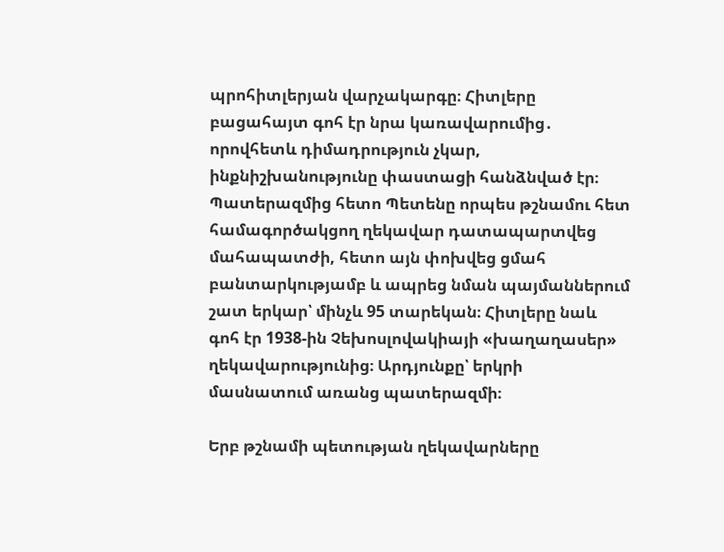պրոհիտլերյան վարչակարգը։ Հիտլերը բացահայտ գոհ էր նրա կառավարումից․ որովհետև դիմադրություն չկար, ինքնիշխանությունը փաստացի հանձնված էր։ Պատերազմից հետո Պետենը որպես թշնամու հետ համագործակցող ղեկավար դատապարտվեց մահապատժի, հետո այն փոխվեց ցմահ բանտարկությամբ և ապրեց նման պայմաններում շատ երկար՝ մինչև 95 տարեկան։ Հիտլերը նաև գոհ էր 1938-ին Չեխոսլովակիայի «խաղաղասեր» ղեկավարությունից։ Արդյունքը՝ երկրի մասնատում առանց պատերազմի։

Երբ թշնամի պետության ղեկավարները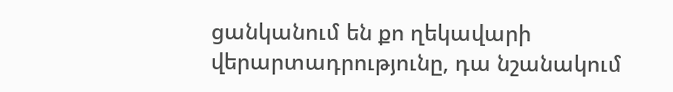ցանկանում են քո ղեկավարի վերարտադրությունը, դա նշանակում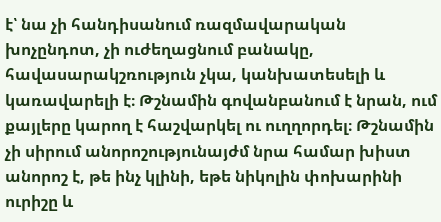է՝ նա չի հանդիսանում ռազմավարական խոչընդոտ, չի ուժեղացնում բանակը, հավասարակշռություն չկա, կանխատեսելի և կառավարելի է։ Թշնամին գովանբանում է նրան, ում քայլերը կարող է հաշվարկել ու ուղղորդել։ Թշնամին չի սիրում անորոշությունայժմ նրա համար խիստ անորոշ է, թե ինչ կլինի, եթե նիկոլին փոխարինի ուրիշը և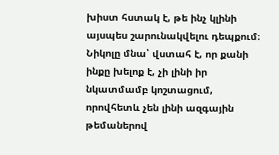խիստ հստակ է, թե ինչ կլինի այսպես շարունակվելու դեպքում։ Նիկոլը մնա՝ վստահ է, որ քանի ինքը խելոք է, չի լինի իր նկատմամբ կոշտացում, որովհետև չեն լինի ազգային թեմաներով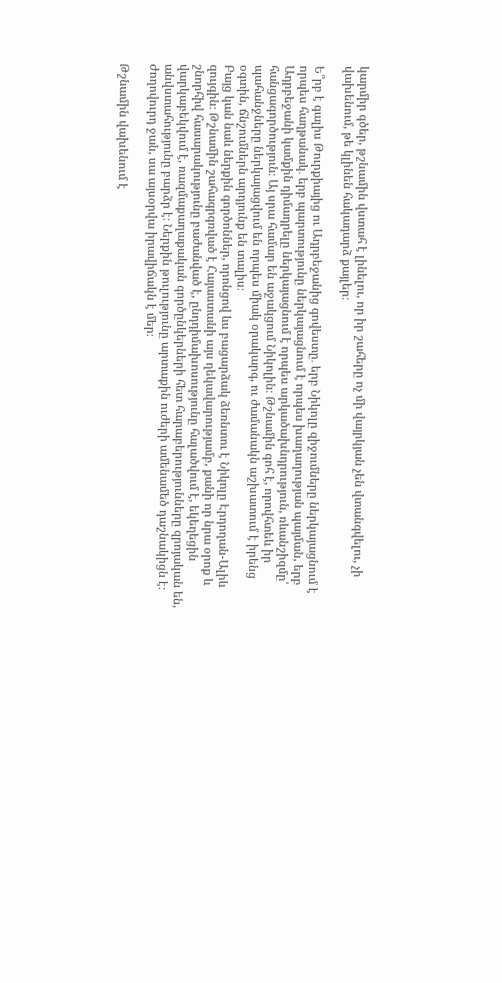կարմիր գծեր, թշնամին վստահ է լինելու, որ իր շահերը ոչ մի վայրկյան չեն վտանգվելու, չի վախենում, թե կլինեն հակադարձ քայլեր։

Ե՞րբ է գալիս Թուրքիայից ու Ադրբեջանից գովեստը․ երբ Նիկոլը զիջումները ներկայացնում է որպես հաղթանակ․ երբ պարտությունը ներկայացնում է որպես խաղաղության պայման, երբ Ադրբեջանի կամքին դիմադրելը ներկայացնում է որպես արկածախնդրություն, ռևանշիզմը՝ հանցագործություն։ Այ սրա համար են աջակցում Նիկոլին։ Թշնամին գոհ է, որովհտեև իր պահանջները ներկայացվում են որպես միակ օրակարգ, ու ժամանակն աշխատում է իրենց օգտին, ճնշումներն արդյունք են տալիս։
Բայց կան նաև ներքին գործոններ, որոնցով ևս բացարձակ ձեռնտու է Նիկոլը Էրդողան-Ալիև զույգին։ Թշնամին շահագրգռված է Հայաստանի այս ղեկավարությամբ, քանի որ նրա օրոք և շնորհիվ հասարակությունը բաժանված է, ընդդիմախոսությունը հալածվում է, եկեղեցին վարկաբեկվում է, ռազմաքաղաքական գործընկերների հետ հարաբերությունները զրոյական են, անվստահությունը բարձր է։ Ներքին թուլությունը արտաքին ուժերի ամենամեծ դաշնակիցն է։ Ժողովուրդ ջան, սա այսօրվա իրավիճակն է մեր։

Թշնամին վախենում է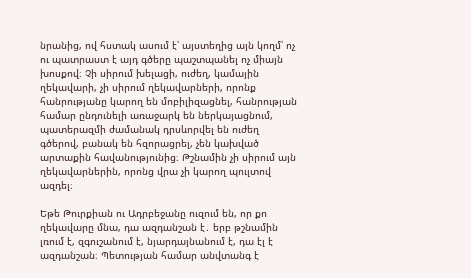նրանից, ով հստակ ասում է՝ այստեղից այն կողմ՝ ոչ ու պատրաստ է այդ գծերը պաշտպանել ոչ միայն խոսքով։ Չի սիրում խելացի, ուժեղ, կամային ղեկավարի, չի սիրում ղեկավարների, որոնք հանրությանը կարող են մոբիլիզացնել, հանրության համար ընդունելի առաջարկ են ներկայացնում, պատերազմի ժամանակ դրսևորվել են ուժեղ գծերով, բանակ են հզորացրել, չեն կախված արտաքին հավանությունից։ Թշնամին չի սիրում այն ղեկավարներին, որոնց վրա չի կարող պուլտով ազդել։

Եթե Թուրքիան ու Ադրբեջանը ուզում են, որ քո ղեկավարը մնա, դա ազդանշան է․ երբ թշնամին լռում է, զգուշանում է, նյարդայնանում է, դա էլ է ազդանշան։ Պետության համար անվտանգ է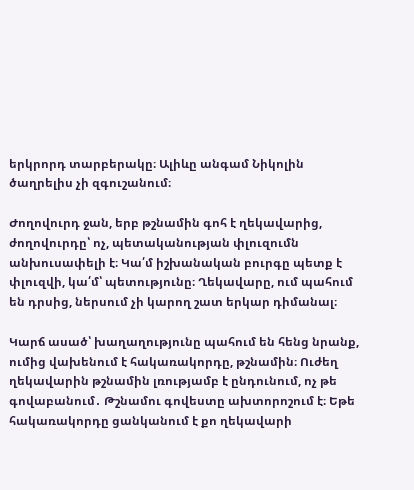երկրորդ տարբերակը։ Ալիևը անգամ Նիկոլին ծաղրելիս չի զգուշանում։

Ժողովուրդ ջան, երբ թշնամին գոհ է ղեկավարից, ժողովուրդը՝ ոչ, պետականության փլուզումն անխուսափելի է։ Կա՛մ իշխանական բուրգը պետք է փլուզվի, կա՛մ՝ պետությունը։ Ղեկավարը, ում պահում են դրսից, ներսում չի կարող շատ երկար դիմանալ։

Կարճ ասած՝ խաղաղությունը պահում են հենց նրանք, ումից վախենում է հակառակորդը, թշնամին։ Ուժեղ ղեկավարին թշնամին լռությամբ է ընդունում, ոչ թե գովաբանում․ Թշնամու գովեստը ախտորոշում է։ Եթե հակառակորդը ցանկանում է քո ղեկավարի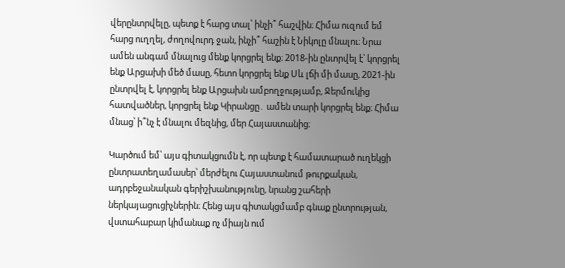վերընտրվելը, պետք է հարց տալ՝ ինչի՞ հաշվին։ Հիմա ուզում եմ հարց ուղղել, ժողովուրդ ջան, ինչի՞ հաշին է Նիկոլը մնալու։ Նրա ամեն անգամ մնալուց մենք կորցրել ենք։ 2018-ին ընտրվել է՝ կորցրել ենք Արցախի մեծ մասը, հետո կորցրել ենք Սև լճի մի մասը, 2021-ին ընտրվել է, կորցրել ենք Արցախն ամբողջությամբ, Ջերմուկից հատվածներ, կորցրել ենք Կիրանցը․ ամեն տարի կորցրել ենք։ Հիմա մնաց՝ ի՞նչ է մնալու մեզնից, մեր Հայաստանից։

Կարծում եմ՝ այս գիտակցումն է, որ պետք է համատարած ուղեկցի ընտրատեղամասեր՝ մերժելու Հայաստանում թուրքական, ադրբեջանական գերիշխանությունը, նրանց շահերի ներկայացուցիչներին։ Հենց այս գիտակցմամբ գնաք ընտրության, վստահաբար կիմանաք ոչ միայն ում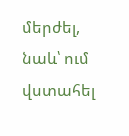մերժել, նաև՝ ում վստահել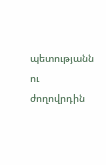պետությանն ու ժողովրդին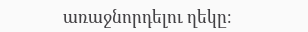առաջնորդելու ղեկը։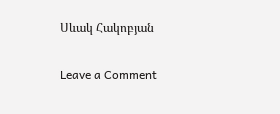Սևակ Հակոբյան

Leave a Comment